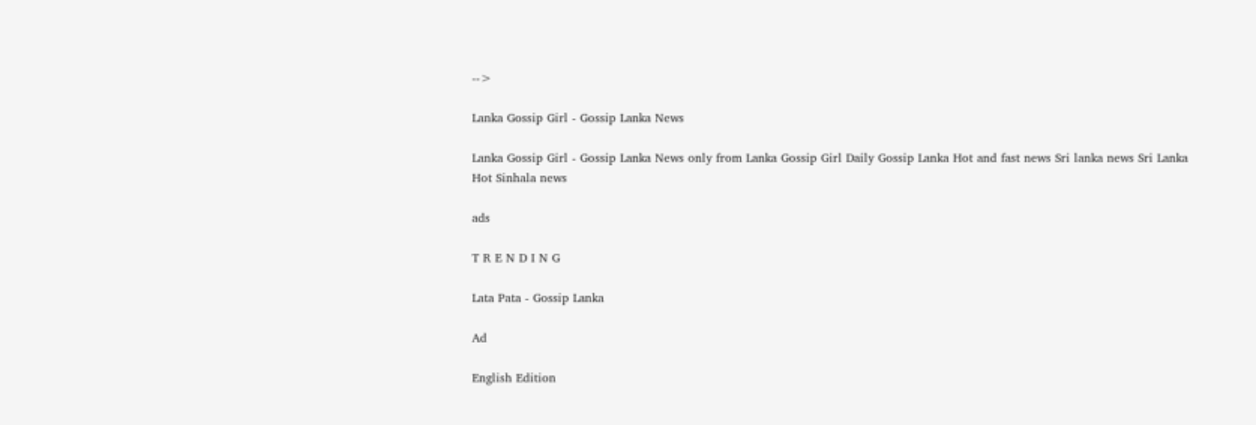-->

Lanka Gossip Girl - Gossip Lanka News

Lanka Gossip Girl - Gossip Lanka News only from Lanka Gossip Girl Daily Gossip Lanka Hot and fast news Sri lanka news Sri Lanka Hot Sinhala news

ads

T R E N D I N G

Lata Pata - Gossip Lanka

Ad

English Edition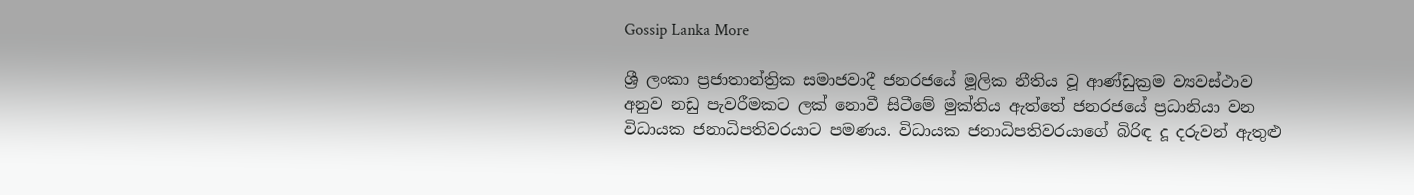Gossip Lanka More

ශ්‍රී ලංකා ප්‍රජාතාන්ත්‍රික සමාජවාදී ජනරජයේ මූලික නීතිය වූ ආණ්ඩුක්‍රම ව්‍යවස්ථාව අනුව නඩු පැවරීමකට ලක් නොවී සිටීමේ මුක්තිය ඇත්තේ ජනරජයේ ප්‍රධානියා වන විධායක ජනාධිපතිවරයාට පමණය. විධායක ජනාධිපතිවරයාගේ බිරිඳ දූ දරුවන් ඇතුළු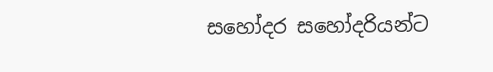සහෝදර සහෝදරියන්ට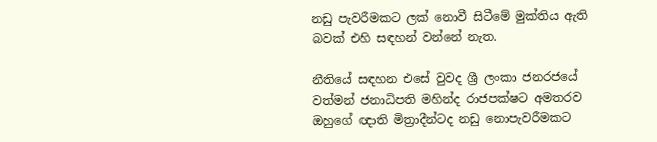නඩු පැවරීමකට ලක් නොවී සිටීමේ මුක්තිය ඇති බවක් එහි සඳහන් වන්නේ නැත.

නීතියේ සඳහන එසේ වුවද ශ්‍රී ලංකා ජනරජයේ වත්මන් ජනාධිපති මහින්ද රාජපක්ෂට අමතරව ඔහුගේ ඥාති මිත්‍රාදීන්ටද නඩු නොපැවරීමකට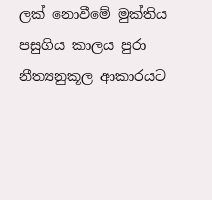ලක් නොවීමේ මුක්තිය පසුගිය කාලය පුරා නීත්‍යනුකූල ආකාරයට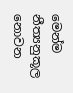මෙන්ම නීත්‍යනුකූල නොවන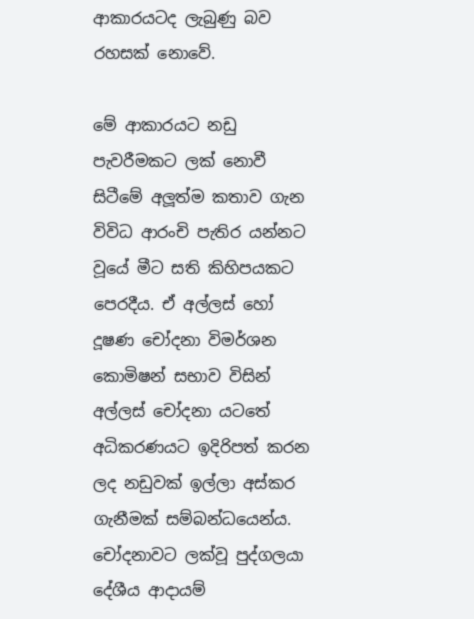ආකාරයටද ලැබුණු බව රහසක් නොවේ.

මේ ආකාරයට නඩු පැවරීමකට ලක් නොවී සිටීමේ අලූත්ම කතාව ගැන විවිධ ආරංචි පැතිර යන්නට වූයේ මීට සති කිහිපයකට පෙරදීය. ඒ අල්ලස් හෝ දූෂණ චෝදනා විමර්ශන කොමිෂන් සභාව විසින් අල්ලස් චෝදනා යටතේ අධිකරණයට ඉදිරිපත් කරන ලද නඩුවක් ඉල්ලා අස්කර ගැනීමක් සම්බන්ධයෙන්ය. චෝදනාවට ලක්වූ පුද්ගලයා දේශීය ආදායම්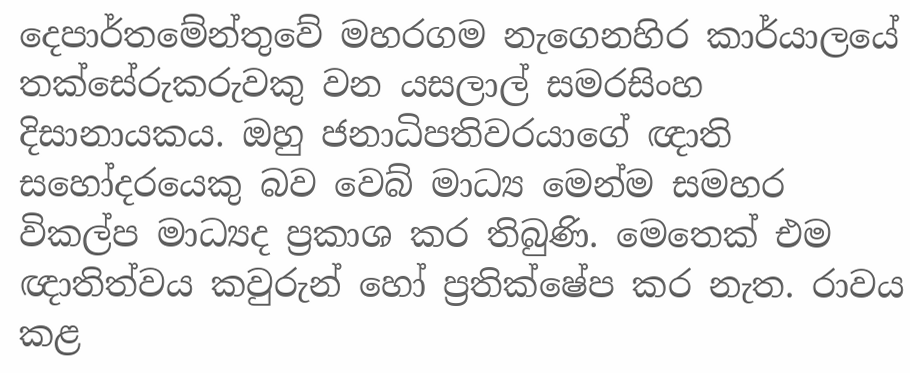දෙපාර්තමේන්තුවේ මහරගම නැගෙනහිර කාර්යාලයේ තක්සේරුකරුවකු වන යසලාල් සමරසිංහ දිසානායකය. ඔහු ජනාධිපතිවරයාගේ ඥාති සහෝදරයෙකු බව වෙබ් මාධ්‍ය මෙන්ම සමහර විකල්ප මාධ්‍යද ප්‍රකාශ කර තිබුණි. මෙතෙක් එම ඥාතිත්වය කවුරුන් හෝ ප්‍රතික්ෂේප කර නැත. රාවය කළ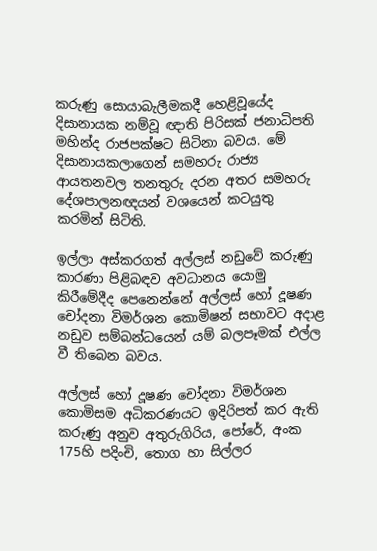කරුණු සොයාබැලීමකදී හෙළිවූයේද දිසානායක නම්වූ ඥාති පිරිසක් ජනාධිපති මහින්ද රාජපක්ෂට සිටිනා බවය. මේ දිසානායකලාගෙන් සමහරු රාජ්‍ය ආයතනවල තනතුරු දරන අතර සමහරු දේශපාලනඥයන් වශයෙන් කටයුතු කරමින් සිටිති.

ඉල්ලා අස්කරගත් අල්ලස් නඩුවේ කරුණු කාරණා පිළිබඳව අවධානය යොමු කිරීමේදීද පෙනෙන්නේ අල්ලස් හෝ දූෂණ චෝදනා විමර්ශන කොමිෂන් සභාවට අදාළ නඩුව සම්බන්ධයෙන් යම් බලපෑමක් එල්ල වී තිබෙන බවය.

අල්ලස් හෝ දූෂණ චෝදනා විමර්ශන කොමිසම අධිකරණයට ඉදිරිපත් කර ඇති කරුණු අනුව අතුරුගිරිය, පෝරේ, අංක 175හි පදිංචි, තොග හා සිල්ලර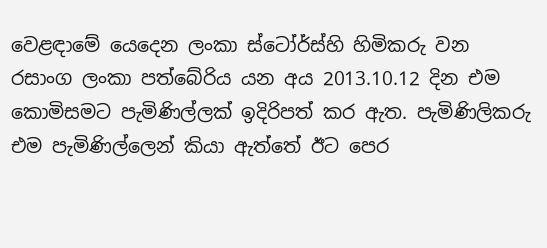වෙළඳාමේ යෙදෙන ලංකා ස්ටෝර්ස්හි හිමිකරු වන රසාංග ලංකා පත්බේරිය යන අය 2013.10.12 දින එම කොමිසමට පැමිණිල්ලක් ඉදිරිපත් කර ඇත. පැමිණිලිකරු එම පැමිණිල්ලෙන් කියා ඇත්තේ ඊට පෙර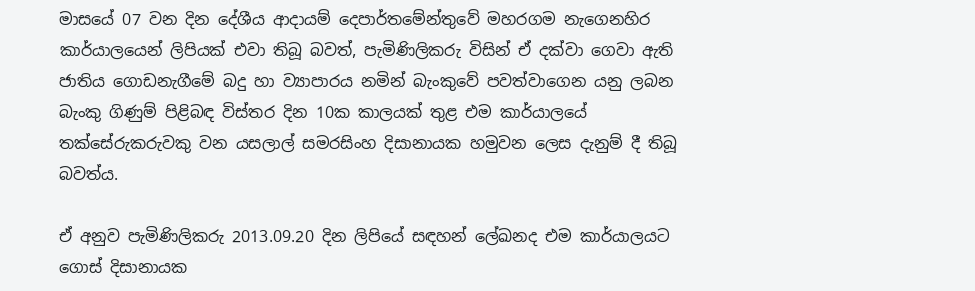මාසයේ 07 වන දින දේශීය ආදායම් දෙපාර්තමේන්තුවේ මහරගම නැගෙනහිර කාර්යාලයෙන් ලිපියක් එවා තිබූ බවත්, පැමිණිලිකරු විසින් ඒ දක්වා ගෙවා ඇති ජාතිය ගොඩනැගීමේ බදු හා ව්‍යාපාරය නමින් බැංකුවේ පවත්වාගෙන යනු ලබන බැංකු ගිණුම් පිළිබඳ විස්තර දින 10ක කාලයක් තුළ එම කාර්යාලයේ තක්සේරුකරුවකු වන යසලාල් සමරසිංහ දිසානායක හමුවන ලෙස දැනුම් දී තිබූ බවත්ය.

ඒ අනුව පැමිණිලිකරු 2013.09.20 දින ලිපියේ සඳහන් ලේඛනද එම කාර්යාලයට ගොස් දිසානායක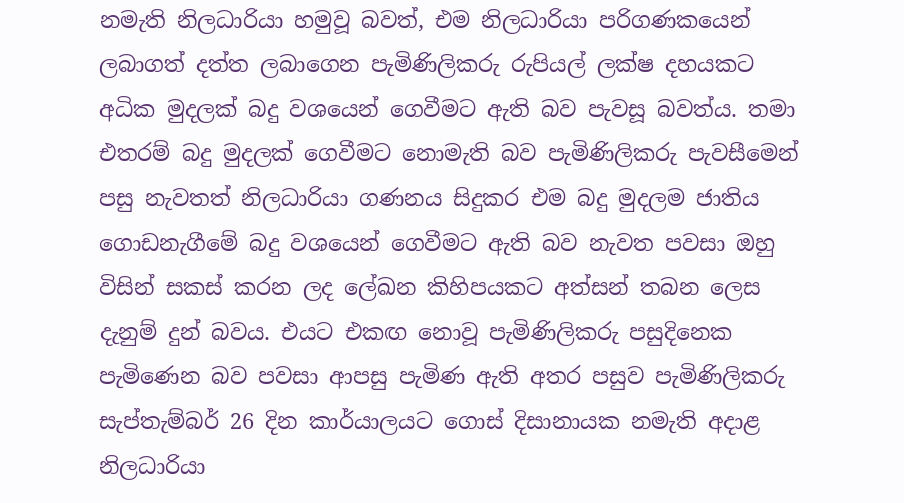නමැති නිලධාරියා හමුවූ බවත්, එම නිලධාරියා පරිගණකයෙන් ලබාගත් දත්ත ලබාගෙන පැමිණිලිකරු රුපියල් ලක්ෂ දහයකට අධික මුදලක් බදු වශයෙන් ගෙවීමට ඇති බව පැවසූ බවත්ය. තමා එතරම් බදු මුදලක් ගෙවීමට නොමැති බව පැමිණිලිකරු පැවසීමෙන් පසු නැවතත් නිලධාරියා ගණනය සිදුකර එම බදු මුදලම ජාතිය ගොඩනැගීමේ බදු වශයෙන් ගෙවීමට ඇති බව නැවත පවසා ඔහු විසින් සකස් කරන ලද ලේඛන කිහිපයකට අත්සන් තබන ලෙස දැනුම් දුන් බවය. එයට එකඟ නොවූ පැමිණිලිකරු පසුදිනෙක පැමිණෙන බව පවසා ආපසු පැමිණ ඇති අතර පසුව පැමිණිලිකරු සැප්තැම්බර් 26 දින කාර්යාලයට ගොස් දිසානායක නමැති අදාළ නිලධාරියා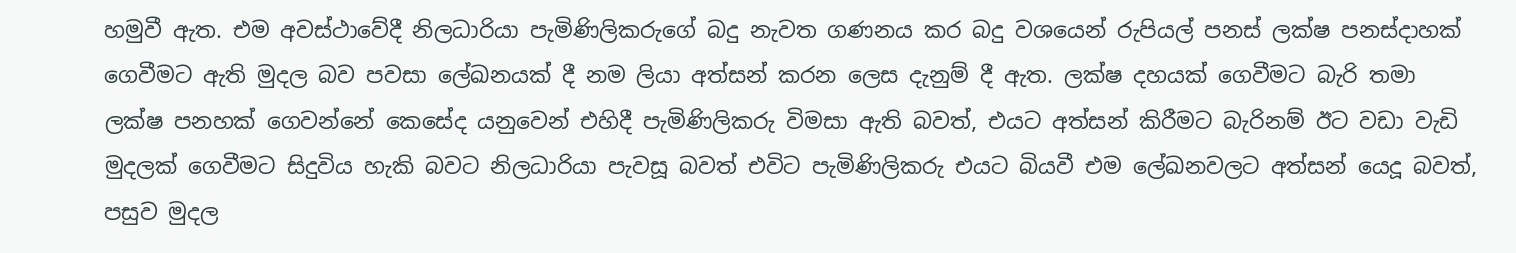හමුවී ඇත. එම අවස්ථාවේදී නිලධාරියා පැමිණිලිකරුගේ බදු නැවත ගණනය කර බදු වශයෙන් රුපියල් පනස් ලක්ෂ පනස්දාහක් ගෙවීමට ඇති මුදල බව පවසා ලේඛනයක් දී නම ලියා අත්සන් කරන ලෙස දැනුම් දී ඇත. ලක්ෂ දහයක් ගෙවීමට බැරි තමා ලක්ෂ පනහක් ගෙවන්නේ කෙසේද යනුවෙන් එහිදී පැමිණිලිකරු විමසා ඇති බවත්, එයට අත්සන් කිරීමට බැරිනම් ඊට වඩා වැඩි මුදලක් ගෙවීමට සිදුවිය හැකි බවට නිලධාරියා පැවසූ බවත් එවිට පැමිණිලිකරු එයට බියවී එම ලේඛනවලට අත්සන් යෙදූ බවත්, පසුව මුදල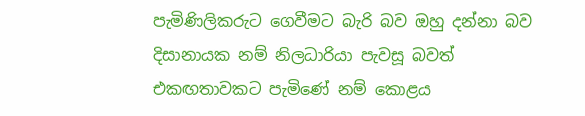පැමිණිලිකරුට ගෙවීමට බැරි බව ඔහු දන්නා බව දිසානායක නම් නිලධාරියා පැවසූ බවත් එකඟතාවකට පැමිණේ නම් කොළය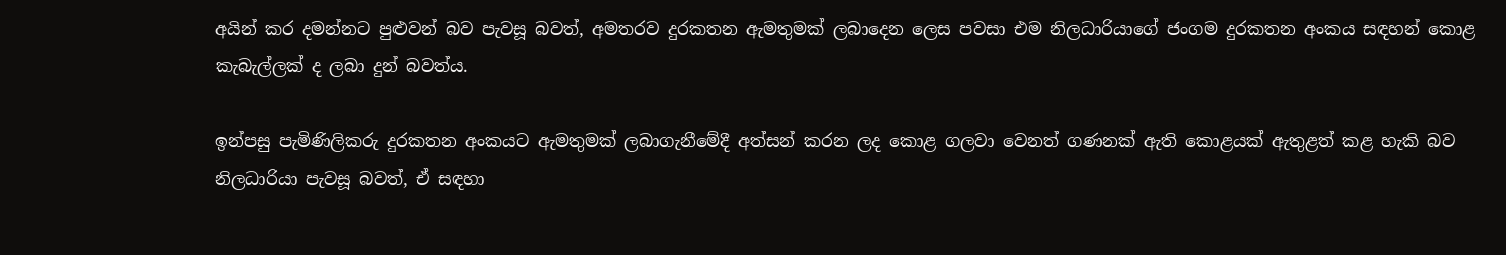අයින් කර දමන්නට පුළුවන් බව පැවසූ බවත්, අමතරව දුරකතන ඇමතුමක් ලබාදෙන ලෙස පවසා එම නිලධාරියාගේ ජංගම දුරකතන අංකය සඳහන් කොළ කැබැල්ලක් ද ලබා දුන් බවත්ය.

ඉන්පසු පැමිණිලිකරු දුරකතන අංකයට ඇමතුමක් ලබාගැනීමේදී අත්සන් කරන ලද කොළ ගලවා වෙනත් ගණනක් ඇති කොළයක් ඇතුළත් කළ හැකි බව නිලධාරියා පැවසූ බවත්, ඒ සඳහා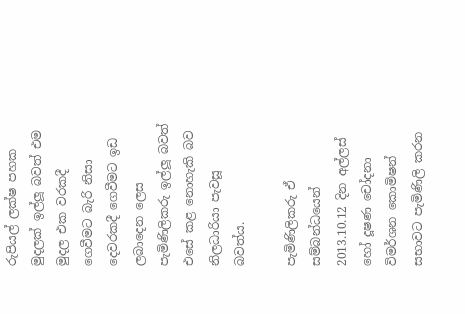රුපියල් ලක්ෂ පහක මුදලක් ඉල්ලූ බවත් එම මුදල එක වරකදී ගෙවීමට බැරි නිසා දෙවරකදී ගෙවීමට ඉඩ ලබාදෙන ලෙස පැමිණිලිකරු ඉල්ලූ බවත් එසේ කළ නොහැකි බව නිලධාරියා පැවසූ බවත්ය.

පැමිණිලිකරු ඒ සම්බන්ධයෙන් 2013.10.12 දින අල්ලස් හෝ දූෂණ චෝදනා විමර්ශන කොමිෂන් සභාවට පැමිණිලි කරන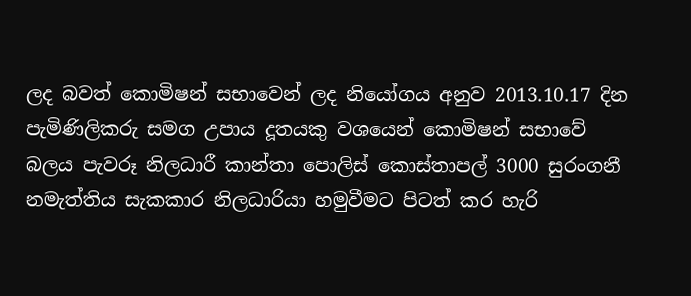ලද බවත් කොමිෂන් සභාවෙන් ලද නියෝගය අනුව 2013.10.17 දින පැමිණිලිකරු සමග උපාය දූතයකු වශයෙන් කොමිෂන් සභාවේ බලය පැවරූ නිලධාරී කාන්තා පොලිස් කොස්තාපල් 3000 සුරංගනී නමැත්තිය සැකකාර නිලධාරියා හමුවීමට පිටත් කර හැරි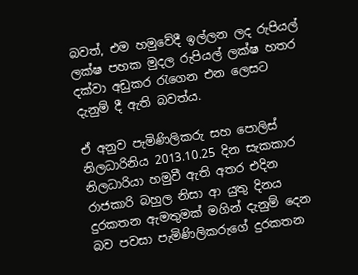බවත්, එම හමුවේදී ඉල්ලන ලද රුපියල් ලක්ෂ පහක මුදල රුපියල් ලක්ෂ හතර දක්වා අඩුකර රැගෙන එන ලෙසට දැනුම් දී ඇති බවත්ය.

ඒ අනුව පැමිණිලිකරු සහ පොලිස් නිලධාරිනිය 2013.10.25 දින සැකකාර නිලධාරියා හමුවී ඇති අතර එදින රාජකාරි බහුල නිසා ආ යුතු දිනය දුරකතන ඇමතුමක් මගින් දැනුම් දෙන බව පවසා පැමිණිලිකරුගේ දුරකතන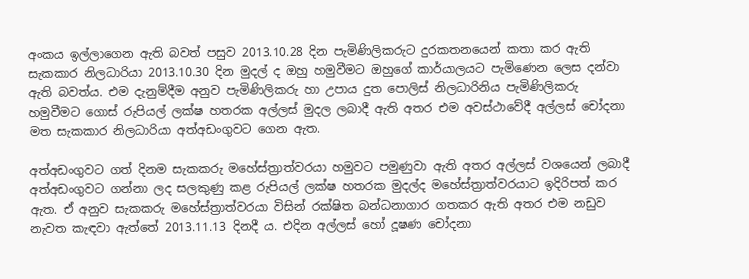අංකය ඉල්ලාගෙන ඇති බවත් පසුව 2013.10.28 දින පැමිණිලිකරුට දුරකතනයෙන් කතා කර ඇති සැකකාර නිලධාරියා 2013.10.30 දින මුදල් ද ඔහු හමුවීමට ඔහුගේ කාර්යාලයට පැමිණෙන ලෙස දන්වා ඇති බවත්ය. එම දැනුම්දීම අනුව පැමිණිලිකරු හා උපාය දුත පොලිස් නිලධාරිනිය පැමිණිලිකරු හමුවීමට ගොස් රුපියල් ලක්ෂ හතරක අල්ලස් මුදල ලබාදී ඇති අතර එම අවස්ථාවේදී අල්ලස් චෝදනා මත සැකකාර නිලධාරියා අත්අඩංගුවට ගෙන ඇත.

අත්අඩංගුවට ගත් දිනම සැකකරු මහේස්ත්‍රාත්වරයා හමුවට පමුණුවා ඇති අතර අල්ලස් වශයෙන් ලබාදී අත්අඩංගුවට ගන්නා ලද සලකුණු කළ රුපියල් ලක්ෂ හතරක මුදල්ද මහේස්ත්‍රාත්වරයාට ඉදිරිපත් කර ඇත. ඒ අනුව සැකකරු මහේස්ත්‍රාත්වරයා විසින් රක්ෂිත බන්ධනාගාර ගතකර ඇති අතර එම නඩුව නැවත කැඳවා ඇත්තේ 2013.11.13 දිනදී ය. එදින අල්ලස් හෝ දූෂණ චෝදනා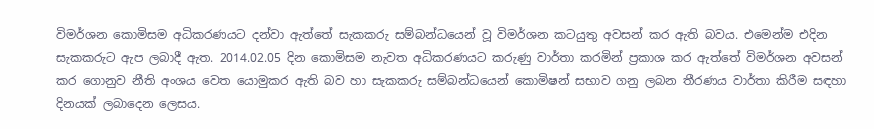විමර්ශන කොමිසම අධිකරණයට දන්වා ඇත්තේ සැකකරු සම්බන්ධයෙන් වූ විමර්ශන කටයුතු අවසන් කර ඇති බවය. එමෙන්ම එදින සැකකරුට ඇප ලබාදී ඇත. 2014.02.05 දින කොමිසම නැවත අධිකරණයට කරුණු වාර්තා කරමින් ප්‍රකාශ කර ඇත්තේ විමර්ශන අවසන් කර ගොනුව නීති අංශය වෙත යොමුකර ඇති බව හා සැකකරු සම්බන්ධයෙන් කොමිෂන් සභාව ගනු ලබන තීරණය වාර්තා කිරීම සඳහා දිනයක් ලබාදෙන ලෙසය.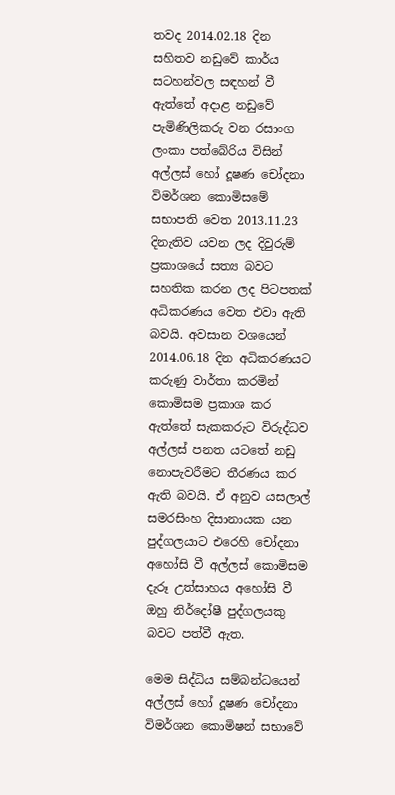තවද 2014.02.18 දින සහිතව නඩුවේ කාර්ය සටහන්වල සඳහන් වී ඇත්තේ අදාළ නඩුවේ පැමිණිලිකරු වන රසාංග ලංකා පත්බේරිය විසින් අල්ලස් හෝ දූෂණ චෝදනා විමර්ශන කොමිසමේ සභාපති වෙත 2013.11.23 දිනැතිව යවන ලද දිවුරුම් ප්‍රකාශයේ සත්‍ය බවට සහතික කරන ලද පිටපතක් අධිකරණය වෙත එවා ඇති බවයි. අවසාන වශයෙන් 2014.06.18 දින අධිකරණයට කරුණු වාර්තා කරමින් කොමිසම ප්‍රකාශ කර ඇත්තේ සැකකරුට විරුද්ධව අල්ලස් පනත යටතේ නඩු නොපැවරීමට තීරණය කර ඇති බවයි. ඒ අනුව යසලාල් සමරසිංහ දිසානායක යන පුද්ගලයාට එරෙහි චෝදනා අහෝසි වී අල්ලස් කොමිසම දැරූ උත්සාහය අහෝසි වී ඔහු නිර්දෝෂී පුද්ගලයකු බවට පත්වී ඇත.

මෙම සිද්ධිය සම්බන්ධයෙන් අල්ලස් හෝ දූෂණ චෝදනා විමර්ශන කොමිෂන් සභාවේ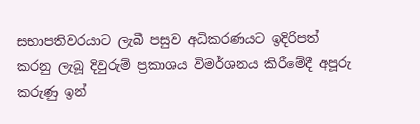සභාපතිවරයාට ලැබී පසුව අධිකරණයට ඉදිරිපත් කරනු ලැබූ දිවුරුම් ප්‍රකාශය විමර්ශනය කිරීමේදී අපූරු කරුණු ඉන්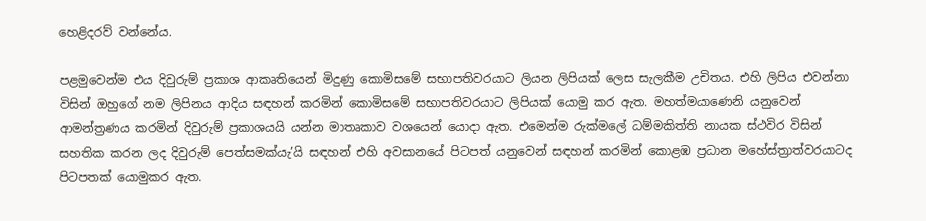හෙළිදරව් වන්නේය.

පළමුවෙන්ම එය දිවුරුම් ප්‍රකාශ ආකෘතියෙන් මිදුණු කොමිසමේ සභාපතිවරයාට ලියන ලිපියක් ලෙස සැලකීම උචිතය. එහි ලිපිය එවන්නා විසින් ඔහුගේ නම ලිපිනය ආදිය සඳහන් කරමින් කොමිසමේ සභාපතිවරයාට ලිපියක් යොමු කර ඇත. මහත්මයාණෙනි යනුවෙන් ආමන්ත්‍රණය කරමින් දිවුරුම් ප්‍රකාශයයි යන්න මාතෘකාව වශයෙන් යොදා ඇත. එමෙන්ම රුක්මලේ ධම්මකිත්ති නායක ස්ථවිර විසින් සහතික කරන ලද දිවුරුම් පෙත්සමක්යැ’යි සඳහන් එහි අවසානයේ පිටපත් යනුවෙන් සඳහන් කරමින් කොළඹ ප්‍රධාන මහේස්ත්‍රාත්වරයාටද පිටපතක් යොමුකර ඇත.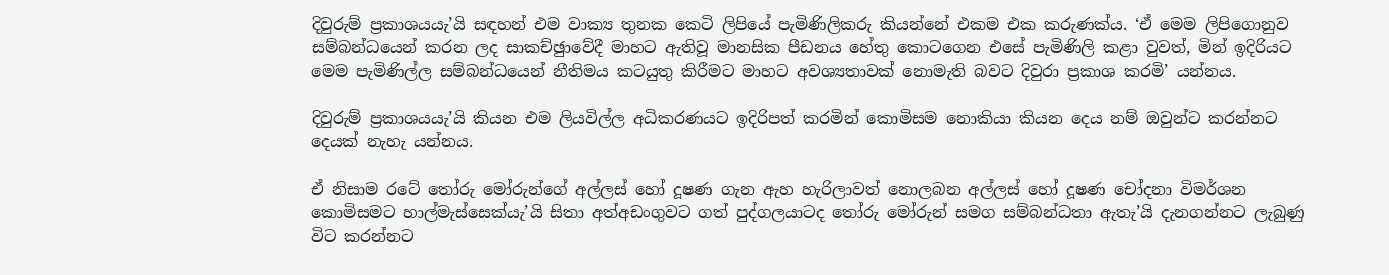දිවුරුම් ප්‍රකාශයයැ’යි සඳහන් එම වාක්‍ය තුනක කෙටි ලිපියේ පැමිණිලිකරු කියන්නේ එකම එක කරුණක්ය. ‘ඒ මෙම ලිපිගොනුව සම්බන්ධයෙන් කරන ලද සාකච්ඡුාවේදී මාහට ඇතිවූ මානසික පීඩනය හේතු කොටගෙන එසේ පැමිණිලි කළා වුවත්, මින් ඉදිරියට මෙම පැමිණිල්ල සම්බන්ධයෙන් නීතිමය කටයුතු කිරීමට මාහට අවශ්‍යතාවක් නොමැති බවට දිවුරා ප්‍රකාශ කරමි’ යන්නය.

දිවුරුම් ප්‍රකාශයයැ’යි කියන එම ලියවිල්ල අධිකරණයට ඉදිරිපත් කරමින් කොමිසම නොකියා කියන දෙය නම් ඔවුන්ට කරන්නට දෙයක් නැහැ යන්නය.

ඒ නිසාම රටේ තෝරු මෝරුන්ගේ අල්ලස් හෝ දූෂණ ගැන ඇහ හැරිලාවත් නොලබන අල්ලස් හෝ දූෂණ චෝදනා විමර්ශන කොමිසමට හාල්මැස්සෙක්යැ’යි සිතා අත්අඩංගුවට ගත් පුද්ගලයාටද තෝරු මෝරුන් සමග සම්බන්ධතා ඇතැ’යි දැනගන්නට ලැබුණු විට කරන්නට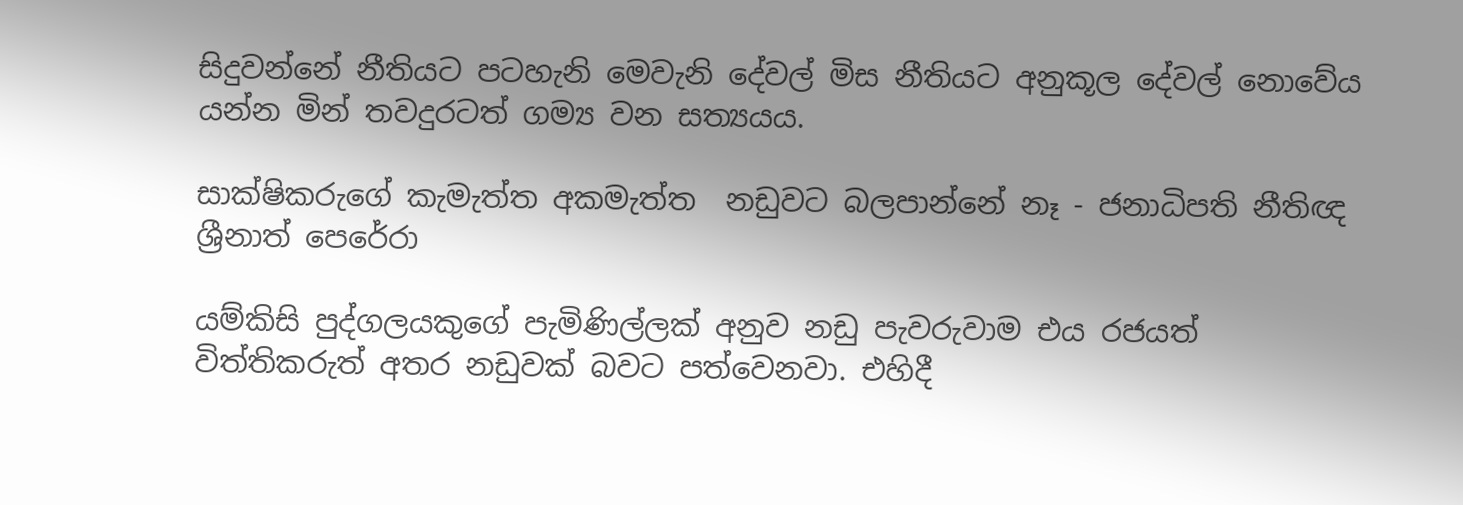සිදුවන්නේ නීතියට පටහැනි මෙවැනි දේවල් මිස නීතියට අනුකූල දේවල් නොවේය යන්න මින් තවදුරටත් ගම්‍ය වන සත්‍යයය.

සාක්ෂිකරුගේ කැමැත්ත අකමැත්ත  නඩුවට බලපාන්නේ නෑ - ජනාධිපති නීතිඥ ශ්‍රීනාත් පෙරේරා

යම්කිසි පුද්ගලයකුගේ පැමිණිල්ලක් අනුව නඩු පැවරුවාම එය රජයත් විත්තිකරුත් අතර නඩුවක් බවට පත්වෙනවා. එහිදී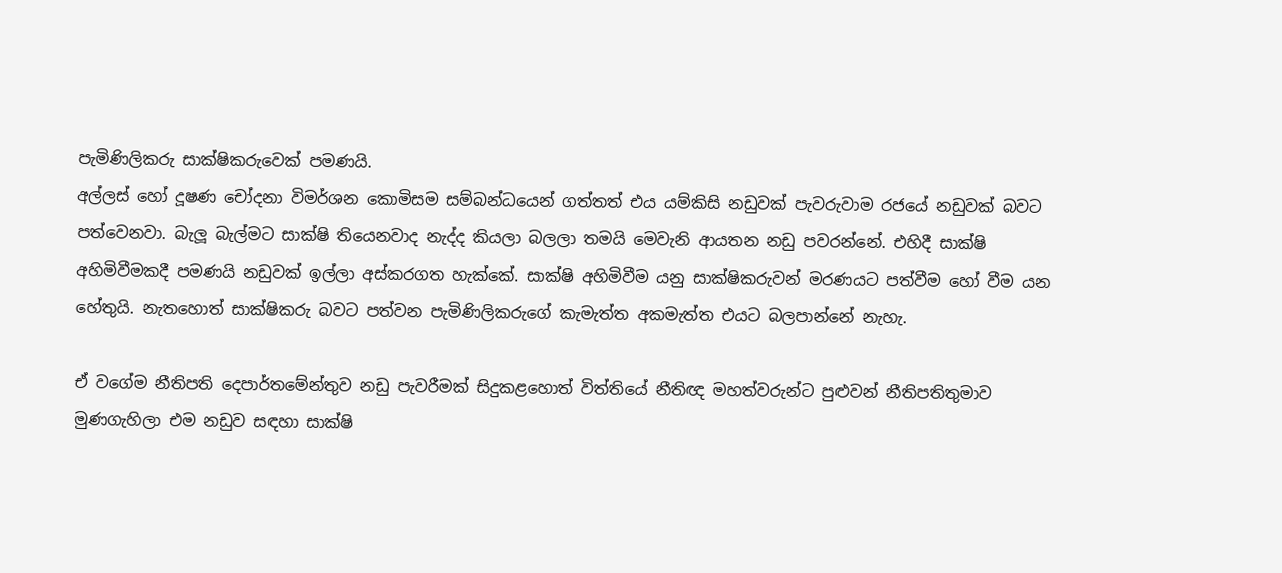පැමිණිලිකරු සාක්ෂිකරුවෙක් පමණයි.
අල්ලස් හෝ දූෂණ චෝදනා විමර්ශන කොමිසම සම්බන්ධයෙන් ගත්තත් එය යම්කිසි නඩුවක් පැවරුවාම රජයේ නඩුවක් බවට පත්වෙනවා. බැලූ බැල්මට සාක්ෂි තියෙනවාද නැද්ද කියලා බලලා තමයි මෙවැනි ආයතන නඩු පවරන්නේ. එහිදී සාක්ෂි අහිමිවීමකදී පමණයි නඩුවක් ඉල්ලා අස්කරගත හැක්කේ. සාක්ෂි අහිමිවීම යනු සාක්ෂිකරුවන් මරණයට පත්වීම හෝ වීම යන හේතුයි. නැතහොත් සාක්ෂිකරු බවට පත්වන පැමිණිලිකරුගේ කැමැත්ත අකමැත්ත එයට බලපාන්නේ නැහැ.

ඒ වගේම නීතිපති දෙපාර්තමේන්තුව නඩු පැවරීමක් සිදුකළහොත් විත්තියේ නීතිඥ මහත්වරුන්ට පුළුවන් නීතිපතිතුමාව මුණගැහිලා එම නඩුව සඳහා සාක්ෂි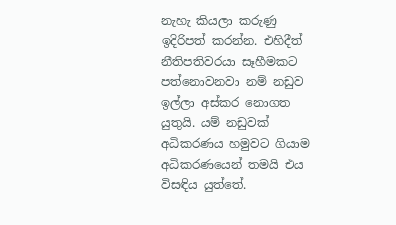නැහැ කියලා කරුණු ඉදිරිපත් කරන්න. එහිදීත් නීතිපතිවරයා සෑහීමකට පත්නොවනවා නම් නඩුව ඉල්ලා අස්කර නොගත යුතුයි. යම් නඩුවක් අධිකරණය හමුවට ගියාම අධිකරණයෙන් තමයි එය විසඳිය යුත්තේ.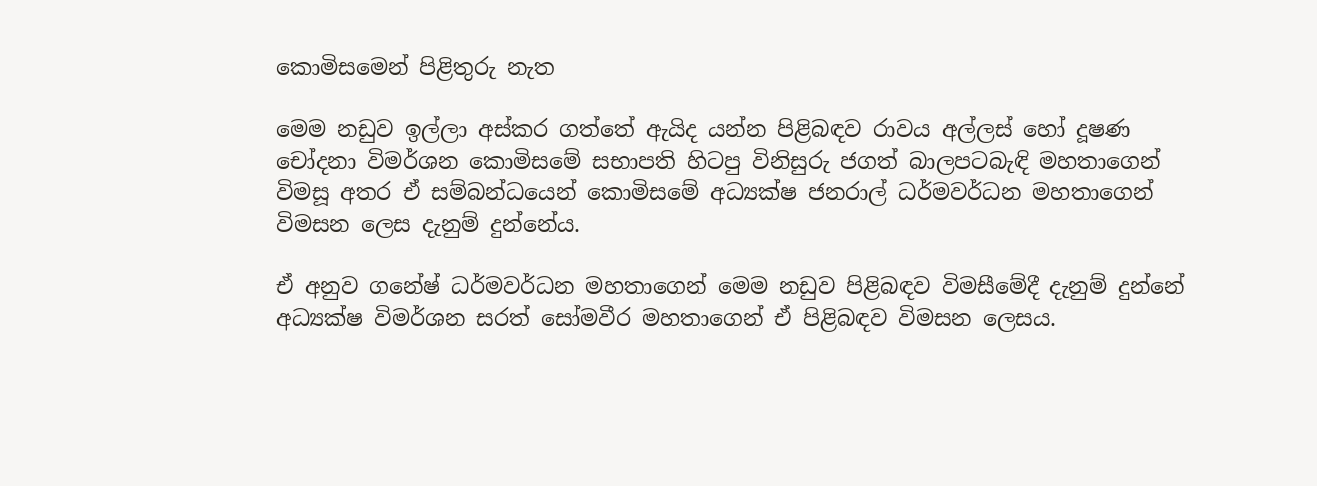කොමිසමෙන් පිළිතුරු නැත

මෙම නඩුව ඉල්ලා අස්කර ගත්තේ ඇයිද යන්න පිළිබඳව රාවය අල්ලස් හෝ දූෂණ චෝදනා විමර්ශන කොමිසමේ සභාපති හිටපු විනිසුරු ජගත් බාලපටබැඳි මහතාගෙන් විමසූ අතර ඒ සම්බන්ධයෙන් කොමිසමේ අධ්‍යක්ෂ ජනරාල් ධර්මවර්ධන මහතාගෙන් විමසන ලෙස දැනුම් දුන්නේය.

ඒ අනුව ගනේෂ් ධර්මවර්ධන මහතාගෙන් මෙම නඩුව පිළිබඳව විමසීමේදී දැනුම් දුන්නේ අධ්‍යක්ෂ විමර්ශන සරත් සෝමවීර මහතාගෙන් ඒ පිළිබඳව විමසන ලෙසය.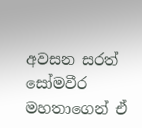අවසන සරත් සෝමවීර මහතාගෙන් ඒ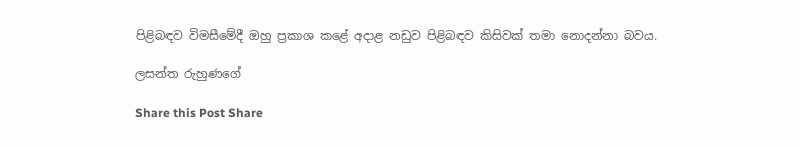පිළිබඳව විමසීමේදී ඔහු ප්‍රකාශ කළේ අදාළ නඩුව පිළිබඳව කිසිවක් තමා නොදන්නා බවය.

ලසන්ත රුහුණගේ

Share this Post Share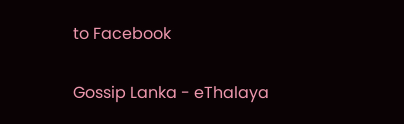to Facebook

Gossip Lanka - eThalaya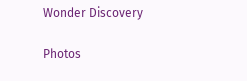Wonder Discovery

Photos